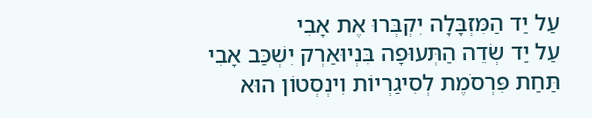עַל יַד הַמִּזְבָּלָה יִקְבְּרוּ אֶת אָבִי
עַל יַד שְׂדֵה הַתְּעוּפָה בִּנְיוּאַרְק יִשְׁכַּב אָבִי
תַּחַת פִּרְסֹמֶת לְסִיגַרְיוֹת וִינְסְטוֹן הוּא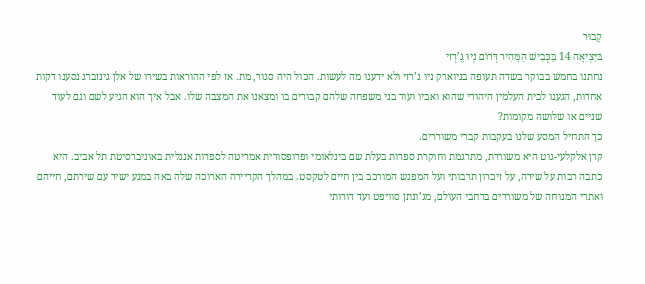קָבוּר
בּיַּצְיִאָה 14 בַּכְּבִישׁ הַמָּהִיר דְּרוֹם נְיוּ גֶ’רְזי
נחתנו בחמש בבוקר בשדה תעופה בניוארק ניו ג’רזי ולא ידענו מה לעשות. הכול היה סגור, מת. אז לפי ההוראות בשירו של אלן גינזברג נסענו דקות אחדות, הגענו לבית העלמין היהודי שהוא ואביו ועוד בני משפחה שלהם קבורים בו ומצאנו את המצבה שלו. אבל איך הוא הגיע לשם וגם לעוד שניים או שלושה מקומות?
כך התחיל המסע שלנו בעקבות קברי משוררים.
קרן אלקלעי-גוט היא משוררת, מתרגמת וחוקרת ספרות בעלת שם בינלאומי ופרופסורית אמריטה לספרות אנגלית באוניברסיטת תל אביב. היא כתבה רבות על שירה, על זיכרון תרבותי ועל המפגש המורכב בין חיים לטקסט. במהלך הקריירה הארוכה שלה באה במגע ישיר עם שירתם, חייהם ואתרי המנוחה של משוררים ברחבי העולם, מג’ונתן סוויפט ועד דורותי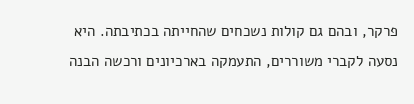פרקר, ובהם גם קולות נשכחים שהחייתה בכתיבתה. היא נסעה לקברי משוררים, התעמקה בארכיונים ורכשה הבנה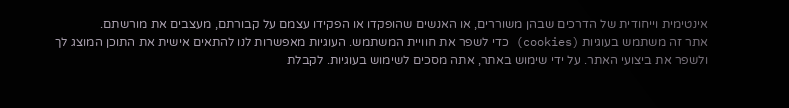אינטימית וייחודית של הדרכים שבהן משוררים, או האנשים שהופקדו או הפקידו עצמם על קבורתם, מעצבים את מורשתם.
אתר זה משתמש בעוגיות (cookies) כדי לשפר את חוויית המשתמש. העוגיות מאפשרות לנו להתאים אישית את התוכן המוצג לך ולשפר את ביצועי האתר. על ידי שימוש באתר, אתה מסכים לשימוש בעוגיות. לקבלת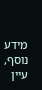מידע נוסף, עיין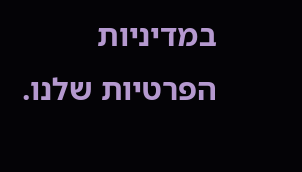במדיניות הפרטיות שלנו.